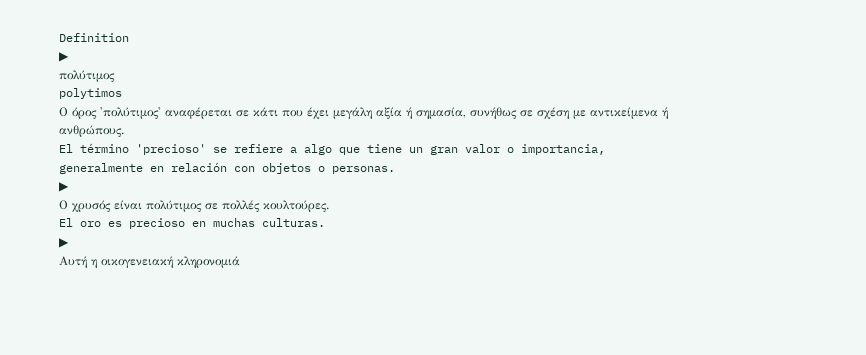Definition
▶
πολύτιμος
polytimos
Ο όρος 'πολύτιμος' αναφέρεται σε κάτι που έχει μεγάλη αξία ή σημασία, συνήθως σε σχέση με αντικείμενα ή ανθρώπους.
El término 'precioso' se refiere a algo que tiene un gran valor o importancia, generalmente en relación con objetos o personas.
▶
Ο χρυσός είναι πολύτιμος σε πολλές κουλτούρες.
El oro es precioso en muchas culturas.
▶
Αυτή η οικογενειακή κληρονομιά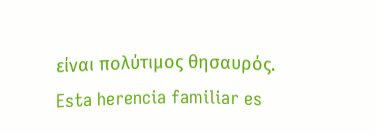είναι πολύτιμος θησαυρός.
Esta herencia familiar es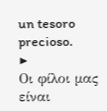un tesoro precioso.
▶
Οι φίλοι μας είναι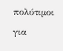πολύτιμοι για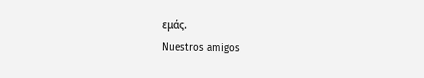εμάς.
Nuestros amigos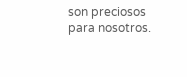son preciosos para nosotros.